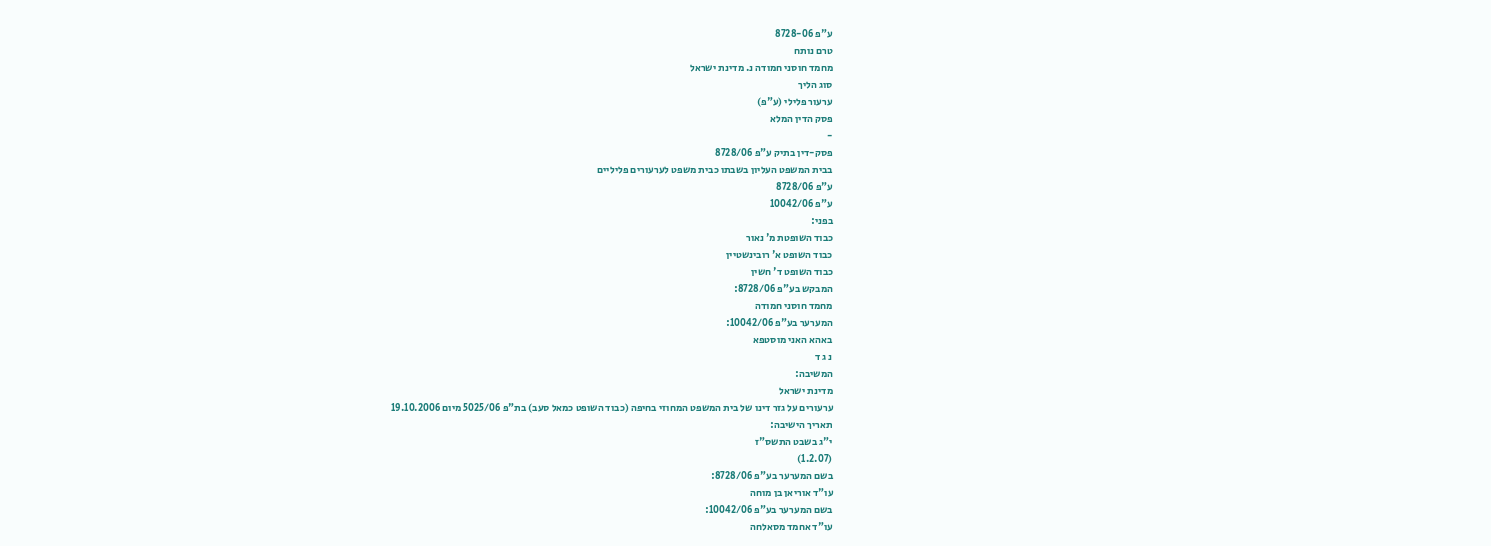ע"פ 8728-06
טרם נותח
מחמד חוסני חמודה נ. מדינת ישראל
סוג הליך
ערעור פלילי (ע"פ)
פסק הדין המלא
-
פסק-דין בתיק ע"פ 8728/06
בבית המשפט העליון בשבתו כבית משפט לערעורים פליליים
ע"פ 8728/06
ע"פ 10042/06
בפני:
כבוד השופטת מ' נאור
כבוד השופט א' רובינשטיין
כבוד השופט ד' חשין
המבקש בע"פ 8728/06:
מחמד חוסני חמודה
המערער בע"פ 10042/06:
באהא האני מוסטפא
נ ג ד
המשיבה:
מדינת ישראל
ערעורים על גזר דינו של בית המשפט המחוזי בחיפה (כבוד השופט כמאל סעב) בת"פ 5025/06 מיום 19.10.2006
תאריך הישיבה:
י"ג בשבט התשס"ז
(1.2.07)
בשם המערער בע"פ 8728/06:
עו"ד אוריאן בן מוחה
בשם המערער בע"פ 10042/06:
עו"ד אחמד מסאלחה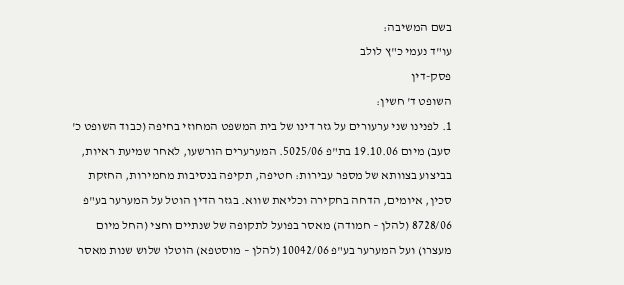בשם המשיבה:
עו"ד נעמי כ"ץ לולב
פסק-דין
השופט ד' חשין:
1. לפנינו שני ערעורים על גזר דינו של בית המשפט המחוזי בחיפה (כבוד השופט כ' סעב) מיום 19.10.06 בת"פ 5025/06. המערערים הורשעו, לאחר שמיעת ראיות, בביצוע בצוותא של מספר עבירות: חטיפה, תקיפה בנסיבות מחמירות, החזקת סכין, איומים, הדחה בחקירה וכליאת שווא. בגזר הדין הוטל על המערער בע"פ 8728/06 (להלן – חמודה) מאסר בפועל לתקופה של שנתיים וחצי (החל מיום מעצרו) ועל המערער בע"פ 10042/06 (להלן – מוסטפא) הוטלו שלוש שנות מאסר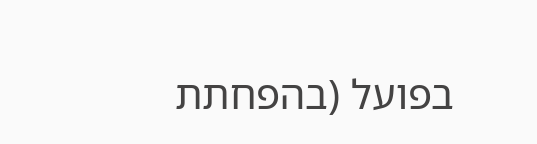בפועל (בהפחתת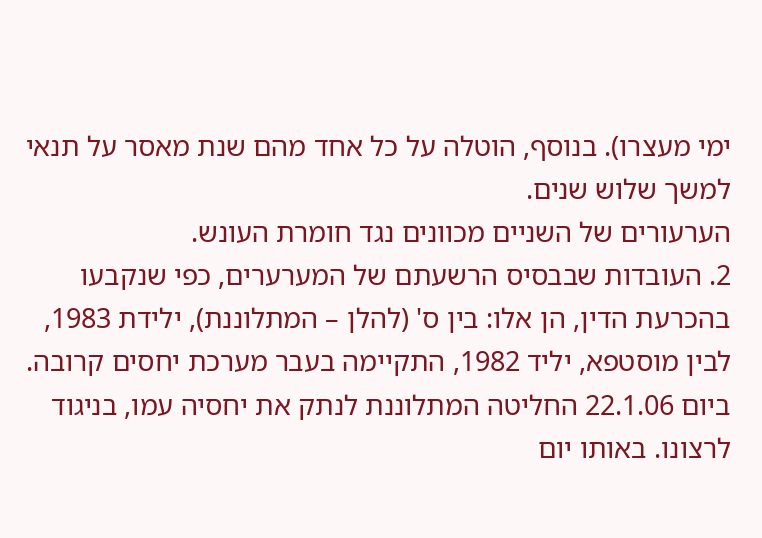ימי מעצרו). בנוסף, הוטלה על כל אחד מהם שנת מאסר על תנאי למשך שלוש שנים.
הערעורים של השניים מכוונים נגד חומרת העונש.
2. העובדות שבבסיס הרשעתם של המערערים, כפי שנקבעו בהכרעת הדין, הן אלו: בין ס' (להלן – המתלוננת), ילידת 1983, לבין מוסטפא, יליד 1982, התקיימה בעבר מערכת יחסים קרובה. ביום 22.1.06 החליטה המתלוננת לנתק את יחסיה עמו, בניגוד לרצונו. באותו יום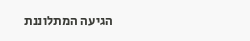הגיעה המתלוננת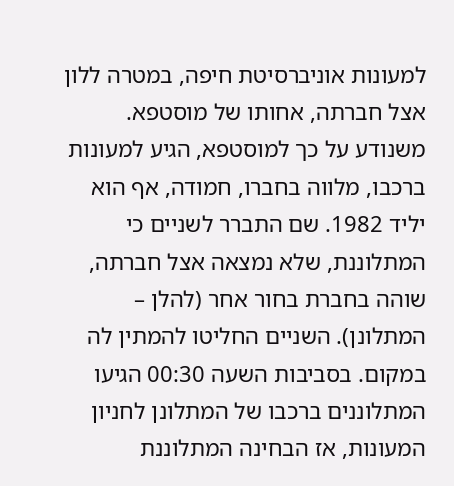למעונות אוניברסיטת חיפה, במטרה ללון אצל חברתה, אחותו של מוסטפא. משנודע על כך למוסטפא, הגיע למעונות ברכבו, מלווה בחברו, חמודה, אף הוא יליד 1982. שם התברר לשניים כי המתלוננת, שלא נמצאה אצל חברתה, שוהה בחברת בחור אחר (להלן – המתלונן). השניים החליטו להמתין לה במקום. בסביבות השעה 00:30 הגיעו המתלוננים ברכבו של המתלונן לחניון המעונות, אז הבחינה המתלוננת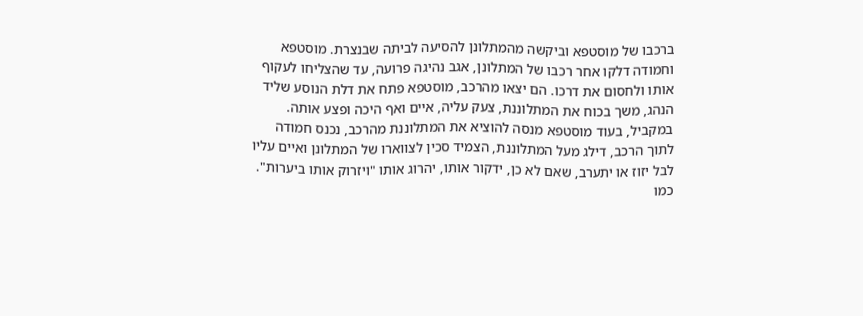ברכבו של מוסטפא וביקשה מהמתלונן להסיעה לביתה שבנצרת. מוסטפא וחמודה דלקו אחר רכבו של המתלונן, אגב נהיגה פרועה, עד שהצליחו לעקוף אותו ולחסום את דרכו. הם יצאו מהרכב, מוסטפא פתח את דלת הנוסע שליד הנהג, משך בכוח את המתלוננת, צעק עליה, איים ואף היכה ופצע אותה. במקביל, בעוד מוסטפא מנסה להוציא את המתלוננת מהרכב, נכנס חמודה לתוך הרכב, דילג מעל המתלוננת, הצמיד סכין לצווארו של המתלונן ואיים עליו לבל יזוז או יתערב, שאם לא כן, ידקור אותו, יהרוג אותו "ויזרוק אותו ביערות". כמו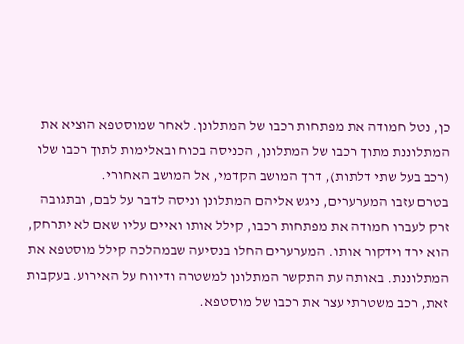כן, נטל חמודה את מפתחות רכבו של המתלונן. לאחר שמוסטפא הוציא את המתלוננת מתוך רכבו של המתלונן, הכניסה בכוח ובאלימות לתוך רכבו שלו (רכב בעל שתי דלתות), דרך המושב הקדמי, אל המושב האחורי.
בטרם עזבו המערערים, ניגש אליהם המתלונן וניסה לדבר על לבם, ובתגובה זרק לעברו חמודה את מפתחות רכבו, קילל אותו ואיים עליו שאם לא יתרחק, הוא ירד וידקור אותו. המערערים החלו בנסיעה שבמהלכה קילל מוסטפא את המתלוננת. באותה עת התקשר המתלונן למשטרה ודיווח על האירוע. בעקבות זאת, רכב משטרתי עצר את רכבו של מוסטפא.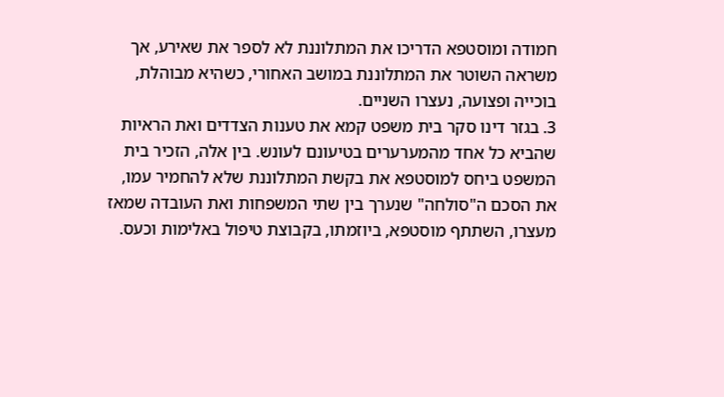חמודה ומוסטפא הדריכו את המתלוננת לא לספר את שאירע, אך משראה השוטר את המתלוננת במושב האחורי, כשהיא מבוהלת, בוכייה ופצועה, נעצרו השניים.
3. בגזר דינו סקר בית משפט קמא את טענות הצדדים ואת הראיות שהביא כל אחד מהמערערים בטיעונם לעונש. בין אלה, הזכיר בית המשפט ביחס למוסטפא את בקשת המתלוננת שלא להחמיר עמו, את הסכם ה"סולחה" שנערך בין שתי המשפחות ואת העובדה שמאז מעצרו, השתתף מוסטפא, ביוזמתו, בקבוצת טיפול באלימות וכעס.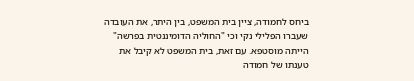ביחס לחמודה, ציין בית המשפט, בין היתר, את העובדה שעברו הפלילי נקי וכי "החוליה הדומיננטית בפרשה" הייתה מוסטפא. עם זאת, בית המשפט לא קיבל את טענתו של חמודה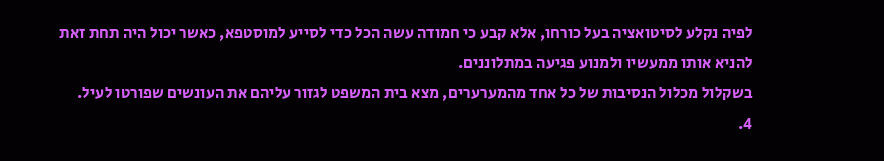לפיה נקלע לסיטואציה בעל כורחו, אלא קבע כי חמודה עשה הכל כדי לסייע למוסטפא, כאשר יכול היה תחת זאת להניא אותו ממעשיו ולמנוע פגיעה במתלוננים.
בשקלול מכלול הנסיבות של כל אחד מהמערערים, מצא בית המשפט לגזור עליהם את העונשים שפורטו לעיל.
4.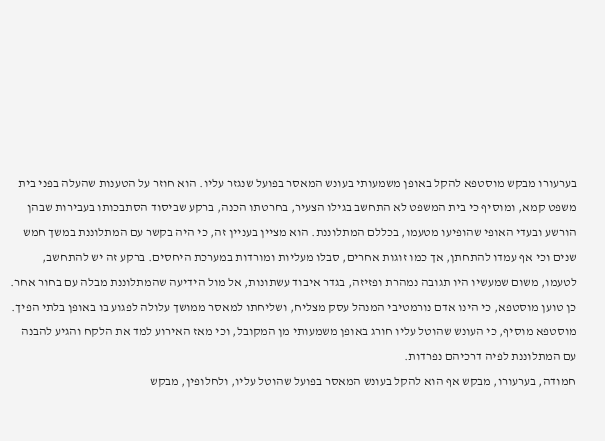בערעורו מבקש מוסטפא להקל באופן משמעותי בעונש המאסר בפועל שנגזר עליו. הוא חוזר על הטענות שהעלה בפני בית משפט קמא, ומוסיף כי בית המשפט לא התחשב בגילו הצעיר, בחרטתו הכנה, ברקע שביסוד הסתבכותו בעבירות שבהן הורשע ובעדי האופי שהופיעו מטעמו, בכללם המתלוננת. הוא מציין בעניין זה, כי היה בקשר עם המתלוננת במשך חמש שנים וכי אף עמדו להתחתן, אך כמו זוגות אחרים, סבלו מעליות ומורדות במערכת היחסים. ברקע זה יש להתחשב, לטעמו, משום שמעשיו היו תגובה נמהרת ופזיזה, בגדר איבוד עשתונות, אל מול הידיעה שהמתלוננת מבלה עם בחור אחר. כן טוען מוסטפא, כי הינו אדם נורמטיבי המנהל עסק מצליח, ושליחתו למאסר ממושך עלולה לפגוע בו באופן בלתי הפיך. מוסטפא מוסיף, כי העונש שהוטל עליו חורג באופן משמעותי מן המקובל, וכי מאז האירוע למד את הלקח והגיע להבנה עם המתלוננת לפיה דרכיהם נפרדות.
חמודה, בערעורו, מבקש אף הוא להקל בעונש המאסר בפועל שהוטל עליו, ולחלופין, מבקש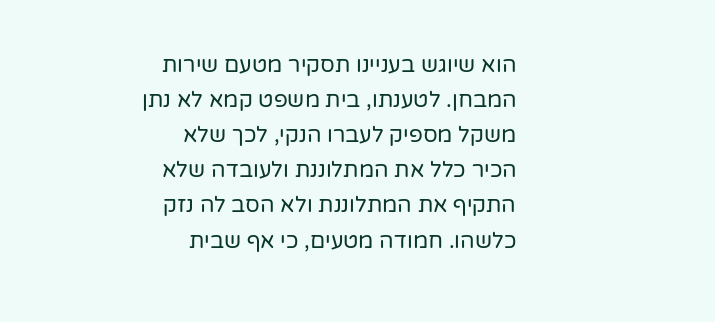הוא שיוגש בעניינו תסקיר מטעם שירות המבחן. לטענתו, בית משפט קמא לא נתן משקל מספיק לעברו הנקי, לכך שלא הכיר כלל את המתלוננת ולעובדה שלא התקיף את המתלוננת ולא הסב לה נזק כלשהו. חמודה מטעים, כי אף שבית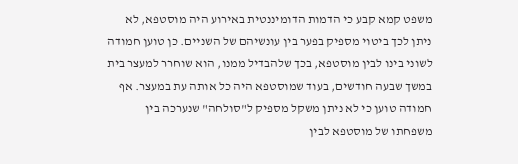משפט קמא קבע כי הדמות הדומיננטית באירוע היה מוסטפא, לא ניתן לכך ביטוי מספיק בפער בין עונשיהם של השניים. כן טוען חמודה לשוני בינו לבין מוסטפא, בכך שלהבדיל ממנו, הוא שוחרר למעצר בית במשך שבעה חודשים, בעוד שמוסטפא היה כל אותה עת במעצר. אף חמודה טוען כי לא ניתן משקל מספיק ל"סולחה" שנערכה בין משפחתו של מוסטפא לבין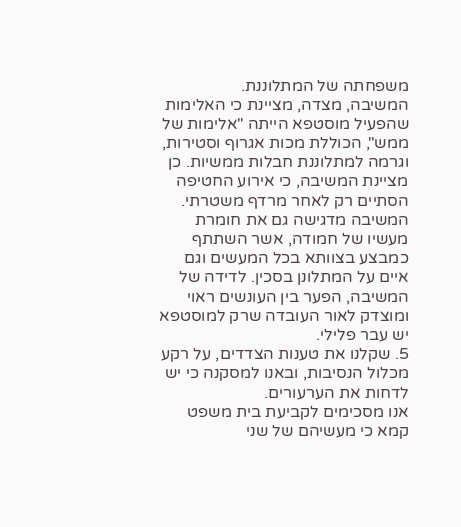משפחתה של המתלוננת.
המשיבה, מצדה, מציינת כי האלימות שהפעיל מוסטפא הייתה "אלימות של ממש", הכוללת מכות אגרוף וסטירות, וגרמה למתלוננת חבלות ממשיות. כן מציינת המשיבה, כי אירוע החטיפה הסתיים רק לאחר מרדף משטרתי. המשיבה מדגישה גם את חומרת מעשיו של חמודה, אשר השתתף כמבצע בצוותא בכל המעשים וגם איים על המתלונן בסכין. לדידה של המשיבה, הפער בין העונשים ראוי ומוצדק לאור העובדה שרק למוסטפא יש עבר פלילי.
5. שקלנו את טענות הצדדים, על רקע מכלול הנסיבות, ובאנו למסקנה כי יש לדחות את הערעורים.
אנו מסכימים לקביעת בית משפט קמא כי מעשיהם של שני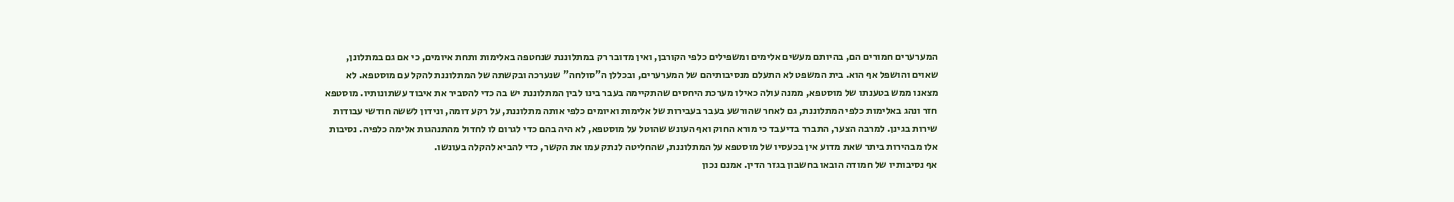המערערים חמורים הם, בהיותם מעשים אלימים ומשפילים כלפי הקורבן, ואין מדובר רק במתלוננת שנחטפה באלימות ותחת איומים, כי אם גם במתלונן, שאוים והושפל אף הוא. בית המשפט לא התעלם מנסיבותיהם של המערערים, ובכללן ה"סולחה" שנערכה ובקשתה של המתלוננת להקל עם מוסטפא. לא מצאנו ממש בטענתו של מוסטפא, ממנה עולה כאילו מערכת היחסים שהתקיימה בעבר בינו לבין המתלוננת יש בה כדי להסביר את איבוד עשתונותיו. מוסטפא חזר ונהג באלימות כלפי המתלוננת, גם לאחר שהורשע בעבר בעבירות של אלימות ואיומים כלפי אותה מתלוננת, על רקע דומה, ונידון לששה חודשי עבודות שירות בגינן. למרבה הצער, התברר בדיעבד כי מורא החוק ואף העונש שהוטל על מוסטפא, לא היה בהם כדי לגרום לו לחדול מהתנהגות אלימה כלפיה. נסיבות אלו מבהירות ביתר שאת מדוע אין בכעסיו של מוסטפא על המתלוננת, שהחליטה לנתק עמו את הקשר, כדי להביא להקלה בעונשו.
אף נסיבותיו של חמודה הובאו בחשבון בגזר הדין. אמנם נכון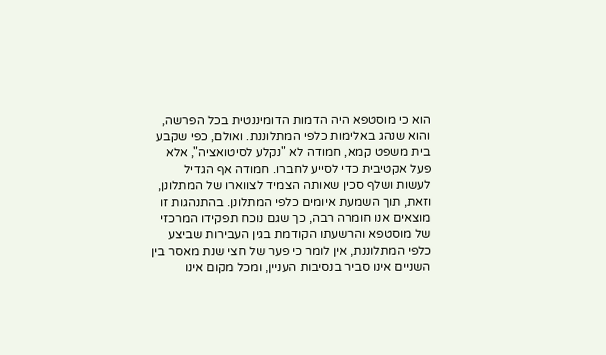הוא כי מוסטפא היה הדמות הדומיננטית בכל הפרשה, והוא שנהג באלימות כלפי המתלוננת. ואולם, כפי שקבע בית משפט קמא, חמודה לא "נקלע לסיטואציה", אלא פעל אקטיבית כדי לסייע לחברו. חמודה אף הגדיל לעשות ושלף סכין שאותה הצמיד לצווארו של המתלונן, וזאת, תוך השמעת איומים כלפי המתלונן. בהתנהגות זו מוצאים אנו חומרה רבה, כך שגם נוכח תפקידו המרכזי של מוסטפא והרשעתו הקודמת בגין העבירות שביצע כלפי המתלוננת, אין לומר כי פער של חצי שנת מאסר בין השניים אינו סביר בנסיבות העניין, ומכל מקום אינו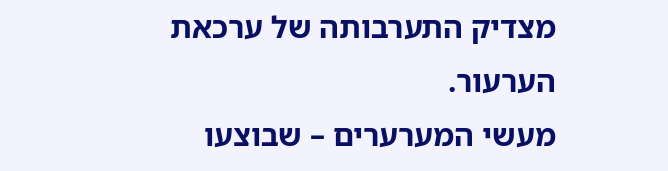מצדיק התערבותה של ערכאת הערעור.
מעשי המערערים – שבוצעו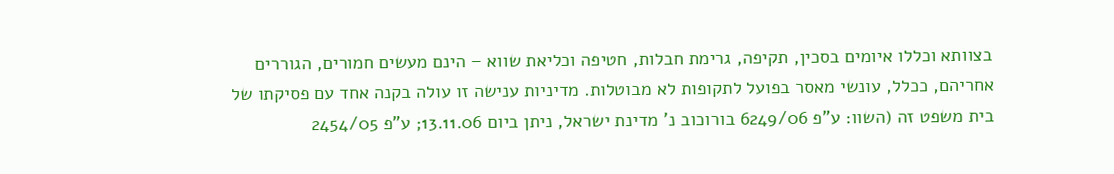בצוותא וכללו איומים בסכין, תקיפה, גרימת חבלות, חטיפה וכליאת שווא – הינם מעשים חמורים, הגוררים אחריהם, ככלל, עונשי מאסר בפועל לתקופות לא מבוטלות. מדיניות ענישה זו עולה בקנה אחד עם פסיקתו של בית משפט זה (השוו: ע"פ 6249/06 בורוכוב נ' מדינת ישראל, ניתן ביום 13.11.06; ע"פ 2454/05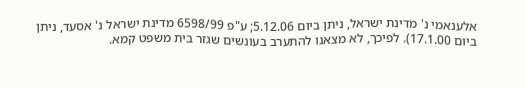אלענאמי נ' מדינת ישראל, ניתן ביום 5.12.06; ע"פ 6598/99 מדינת ישראל נ' אסעד, ניתן ביום 17.1.00). לפיכך, לא מצאנו להתערב בעונשים שגזר בית משפט קמא.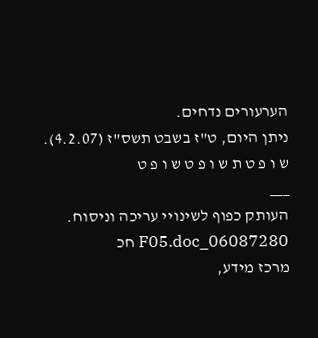הערעורים נדחים.
ניתן היום, ט"ז בשבט תשס"ז (4.2.07).
ש ו פ ט ת ש ו פ ט ש ו פ ט
___
העותק כפוף לשינויי עריכה וניסוח. 06087280_F05.doc חכ
מרכז מידע,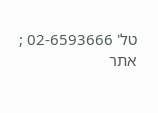טל' 02-6593666 ; אתר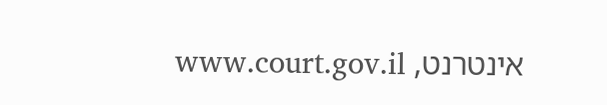אינטרנט, www.court.gov.il